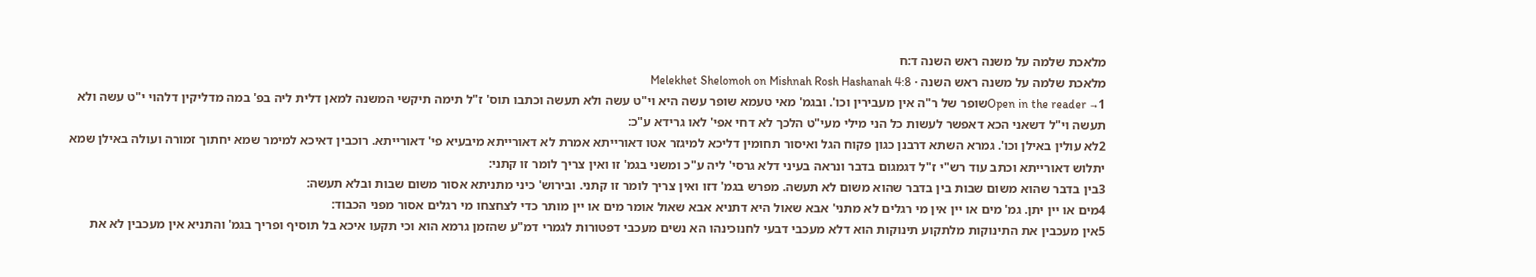מלאכת שלמה על משנה ראש השנה ד:ח
מלאכת שלמה על משנה ראש השנה · Melekhet Shelomoh on Mishnah Rosh Hashanah 4:8
Open in the reader →1שופר של ר"ה אין מעבירין וכו'. ובגמ' מאי טעמא שופר עשה היא וי"ט עשה ולא תעשה וכתבו תוס' ז"ל תימה תיקשי המשנה למאן דלית ליה בפ' במה מדליקין דלהוי י"ט עשה ולא תעשה וי"ל דשאני הכא דאפשר לעשות כל הני מילי מעי"ט הלכך לא דחי אפי' לאו גרידא ע"כ:
2לא עולין באילן וכו'. גמרא השתא דרבנן כגון פקוח הגל ואיסור תחומין דליכא למיגזר אטו דאורייתא אמרת לא דאורייתא מיבעיא פי' דאורייתא. רוכבין דאיכא למימר שמא יחתוך זמורה ועולה באילן שמא יתלוש דאורייתא וכתב עוד רש"י ז"ל דגמגום בדבר ונראה בעיני דלא גרסי' ליה ע"כ ומשני בגמ' זו ואין צריך לומר זו קתני:
3בין בדבר שהוא משום שבות בין בדבר שהוא משום לא תעשה. מפרש בגמ' דזו ואין צריך לומר זו קתני. ובירוש' כיני מתניתא אסור משום שבות ובלא תעשה:
4מים או יין יתן. גמ' מים או יין אין מי רגלים לא מתני' אבא שאול היא דתניא אבא שאול אומר מים או יין מותר כדי לצחצחו מי רגלים אסור מפני הכבוד:
5אין מעכבין את התינוקות מלתקוע תינוקות הוא דלא מעכבי דבעי לחנוכינהו הא נשים מעכבי דפטורות לגמרי דמ"ע שהזמן גרמא הוא וכי תקעו איכא בל תוסיף ופריך בגמ' והתניא אין מעכבין לא את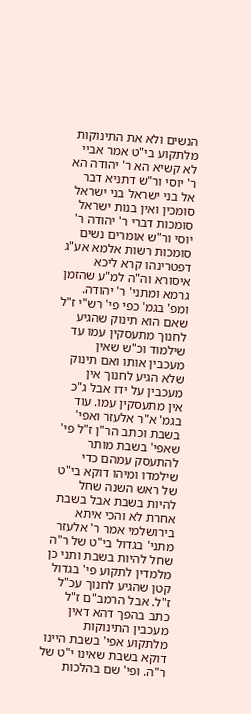הנשים ולא את התינוקות מלתקוע בי"ט אמר אביי לא קשיא הא ר' יהודה הא ר' יוסי ור"ש דתניא דבר אל בני ישראל בני ישראל סומכין ואין בנות ישראל סומכות דברי ר' יהודה ר' יוסי ור"ש אומרים נשים סומכות רשות אלמא אע"ג דפטרינהו קרא ליכא איסורא וה"ה למ"ע שהזמן גרמא ומתני' ר' יהודה. ומפ' בגמ' כפי פי' רש"י ז"ל שאם הוא תינוק שהגיע לחנוך מתעסקין עמו עד שילמוד וכ"ש שאין מעכבין אותו ואם תינוק שלא הגיע לחנוך אין מעכבין על ידו אבל ג"כ אין מתעסקין עמו. עוד בגמ' א"ר אלעזר ואפי' בשבת וכתב הר"ן ז"ל פי' שאפי' בשבת מותר להתעסק עמהם כדי שילמדו ומיהו דוקא בי"ט של ראש השנה שחל להיות בשבת אבל בשבת אחרת לא והכי איתא בירושלמי אמר ר' אלעזר מתני' בגדול בי"ט של ר"ה שחל להיות בשבת ותני כן מלמדין לתקוע פי' בגדול קטן שהגיע לחנוך עכ"ל ז"ל. אבל הרמב"ם ז"ל כתב בהפך דהא דאין מעכבין התינוקות מלתקוע אפי' בשבת היינו דוקא בשבת שאינו י"ט של ר"ה. ופי' שם בהלכות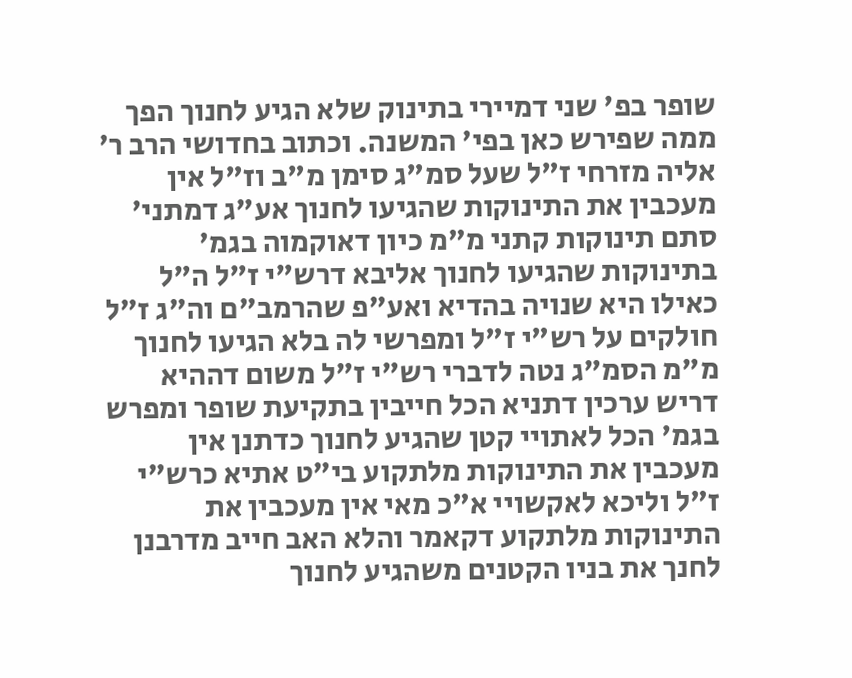שופר בפ' שני דמיירי בתינוק שלא הגיע לחנוך הפך ממה שפירש כאן בפי' המשנה. וכתוב בחדושי הרב ר' אליה מזרחי ז"ל שעל סמ"ג סימן מ"ב וז"ל אין מעכבין את התינוקות שהגיעו לחנוך אע"ג דמתני' סתם תינוקות קתני מ"מ כיון דאוקמוה בגמ' בתינוקות שהגיעו לחנוך אליבא דרש"י ז"ל ה"ל כאילו היא שנויה בהדיא ואע"פ שהרמב"ם וה"ג ז"ל חולקים על רש"י ז"ל ומפרשי לה בלא הגיעו לחנוך מ"מ הסמ"ג נטה לדברי רש"י ז"ל משום דההיא דריש ערכין דתניא הכל חייבין בתקיעת שופר ומפרש בגמ' הכל לאתויי קטן שהגיע לחנוך כדתנן אין מעכבין את התינוקות מלתקוע בי"ט אתיא כרש"י ז"ל וליכא לאקשויי א"כ מאי אין מעכבין את התינוקות מלתקוע דקאמר והלא האב חייב מדרבנן לחנך את בניו הקטנים משהגיע לחנוך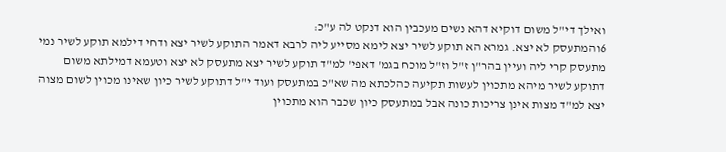ואילך די"ל משום דוקיא דהא נשים מעכבין הוא דנקט לה ע"כ:
6והמתעסק לא יצא. גמרא הא תוקע לשיר יצא לימא מסייע ליה לרבא דאמר התוקע לשיר יצא ודחי דילמא תוקע לשיר נמי מתעסק קרי ליה ועיין בהר"ן ז"ל וז"ל מוכח בגמ' דאפי' למ"ד תוקע לשיר יצא מתעסק לא יצא וטעמא דמילתא משום דתוקע לשיר מיהא מתכוין לעשות תקיעה כהלכתא מה שא"כ במתעסק ועוד י"ל דתוקע לשיר כיון שאינו מכוין לשום מצוה יצא למ"ד מצות אינן צריכות כונה אבל במתעסק כיון שכבר הוא מתכוין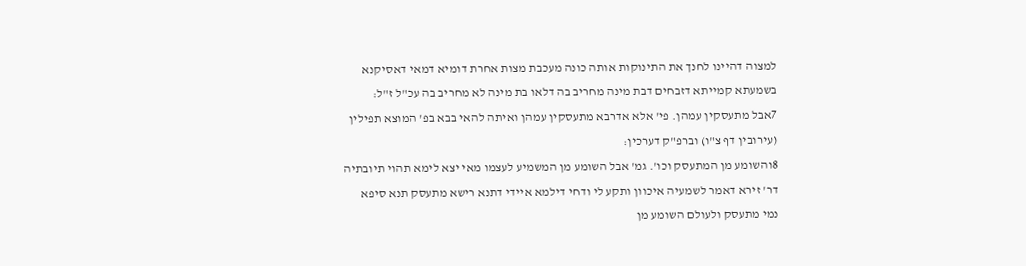למצוה דהיינו לחנך את התינוקות אותה כונה מעכבת מצות אחרת דומיא דמאי דאסיקנא בשמעתא קמייתא דזבחים דבת מינה מחריב בה דלאו בת מינה לא מחריב בה עכ"ל ז"ל:
7אבל מתעסקין עמהן. פי' אלא אדרבא מתעסקין עמהן ואיתה להאי בבא בפ' המוצא תפילין (עירובין דף צ"ו) וברפ"ק דערכין:
8והשומע מן המתעסק וכו'. גמ' אבל השומע מן המשמיע לעצמו מאי יצא לימא תהוי תיובתיה דר' זירא דאמר לשמעיה איכוון ותקע לי ודחי דילמא איידי דתנא רישא מתעסק תנא סיפא נמי מתעסק ולעולם השומע מן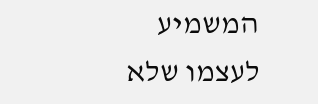המשמיע לעצמו שלא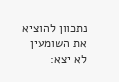נתכוון להוציא את השומעין לא יצא: